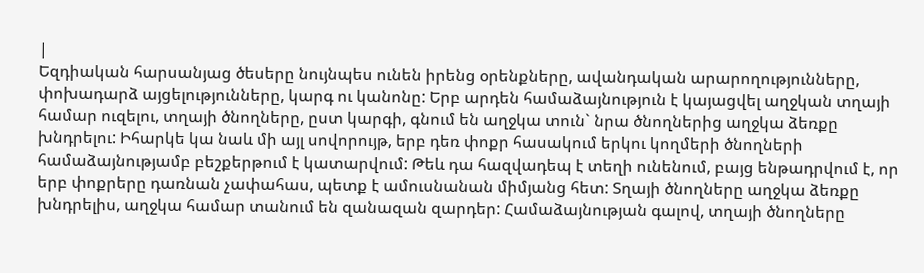|
Եզդիական հարսանյաց ծեսերը նույնպես ունեն իրենց օրենքները, ավանդական արարողությունները, փոխադարձ այցելությունները, կարգ ու կանոնը: Երբ արդեն համաձայնություն է կայացվել աղջկան տղայի համար ուզելու, տղայի ծնողները, ըստ կարգի, գնում են աղջկա տուն` նրա ծնողներից աղջկա ձեռքը խնդրելու: Իհարկե կա նաև մի այլ սովորույթ, երբ դեռ փոքր հասակում երկու կողմերի ծնողների համաձայնությամբ բեշքերթում է կատարվում: Թեև դա հազվադեպ է տեղի ունենում, բայց ենթադրվում է, որ երբ փոքրերը դառնան չափահաս, պետք է ամուսնանան միմյանց հետ: Տղայի ծնողները աղջկա ձեռքը խնդրելիս, աղջկա համար տանում են զանազան զարդեր: Համաձայնության գալով, տղայի ծնողները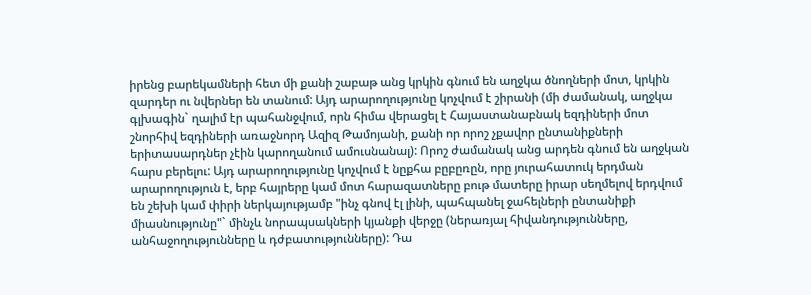իրենց բարեկամների հետ մի քանի շաբաթ անց կրկին գնում են աղջկա ծնողների մոտ, կրկին զարդեր ու նվերներ են տանում: Այդ արարողությունը կոչվում է շիրանի (մի ժամանակ, աղջկա գլխագին` ղալիմ էր պահանջվում, որն հիմա վերացել է Հայաստանաբնակ եզդիների մոտ շնորհիվ եզդիների առաջնորդ Ազիզ Թամոյանի, քանի որ որոշ չքավոր ընտանիքների երիտասարդներ չէին կարողանում ամուսնանալ): Որոշ ժամանակ անց արդեն գնում են աղջկան հարս բերելու: Այդ արարողությունը կոչվում է նըքհա բըբըռըն, որը յուրահատուկ երդման արարողություն է, երբ հայրերը կամ մոտ հարազատները բութ մատերը իրար սեղմելով երդվում են շեխի կամ փիրի ներկայությամբ "ինչ գնով էլ լինի, պահպանել ջահելների ընտանիքի միասնությունը"` մինչև նորապսակների կյանքի վերջը (ներառյալ հիվանդությունները, անհաջողությունները և դժբատությունները): Դա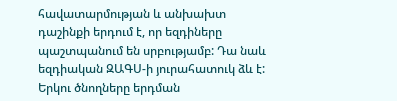հավատարմության և անխախտ դաշինքի երդում է, որ եզդիները պաշտպանում են սրբությամբ: Դա նաև եզդիական ԶԱԳՍ-ի յուրահատուկ ձև է: Երկու ծնողները երդման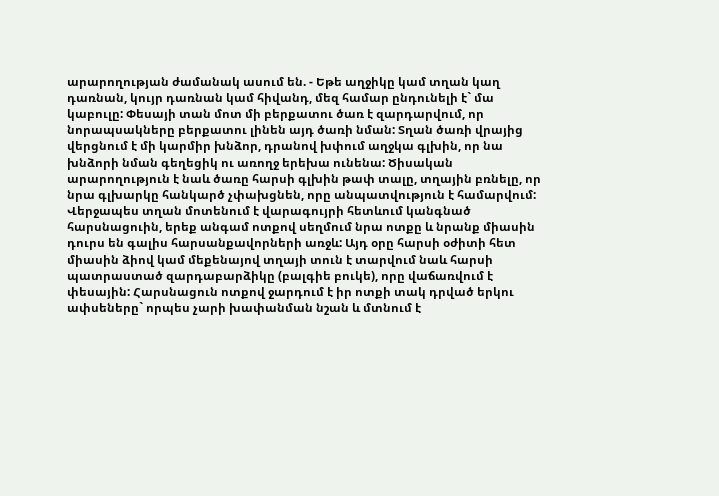արարողության ժամանակ ասում են. - Եթե աղջիկը կամ տղան կաղ դառնան, կույր դառնան կամ հիվանդ, մեզ համար ընդունելի է` մա կաբուլը: Փեսայի տան մոտ մի բերքատու ծառ է զարդարվում, որ նորապսակները բերքատու լինեն այդ ծառի նման: Տղան ծառի վրայից վերցնում է մի կարմիր խնձոր, դրանով խփում աղջկա գլխին, որ նա խնձորի նման գեղեցիկ ու առողջ երեխա ունենա: Ծիսական արարողություն է նաև ծառը հարսի գլխին թափ տալը, տղային բռնելը, որ նրա գլխարկը հանկարծ չփախցնեն, որը անպատվություն է համարվում: Վերջապես տղան մոտենում է վարագույրի հետևում կանգնած հարսնացուին, երեք անգամ ոտքով սեղմում նրա ոտքը և նրանք միասին դուրս են գալիս հարսանքավորների առջև: Այդ օրը հարսի օժիտի հետ միասին ձիով կամ մեքենայով տղայի տուն է տարվում նաև հարսի պատրաստած զարդաբարձիկը (բալգիե բուկե), որը վաճառվում է փեսային: Հարսնացուն ոտքով ջարդում է իր ոտքի տակ դրված երկու ափսեները` որպես չարի խափանման նշան և մտնում է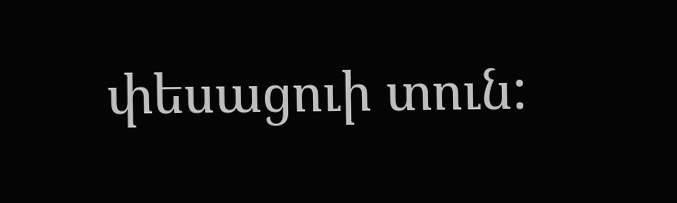փեսացուի տուն: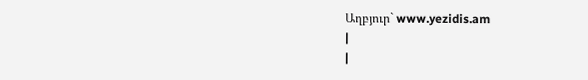Աղբյուր` www.yezidis.am
|
|